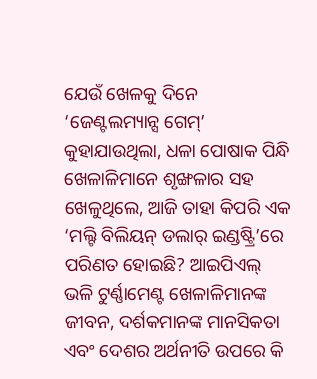ଯେଉଁ ଖେଳକୁ ଦିନେ ‘ଜେଣ୍ଟଲମ୍ୟାନ୍ସ ଗେମ୍’ କୁହାଯାଉଥିଲା, ଧଳା ପୋଷାକ ପିନ୍ଧି ଖେଳାଳିମାନେ ଶୃଙ୍ଖଳାର ସହ ଖେଳୁଥିଲେ, ଆଜି ତାହା କିପରି ଏକ ‘ମଲ୍ଟି ବିଲିୟନ୍ ଡଲାର୍ ଇଣ୍ଡଷ୍ଟ୍ରି’ରେ ପରିଣତ ହୋଇଛି? ଆଇପିଏଲ୍ ଭଳି ଟୁର୍ଣ୍ଣାମେଣ୍ଟ ଖେଳାଳିମାନଙ୍କ ଜୀବନ, ଦର୍ଶକମାନଙ୍କ ମାନସିକତା ଏବଂ ଦେଶର ଅର୍ଥନୀତି ଉପରେ କି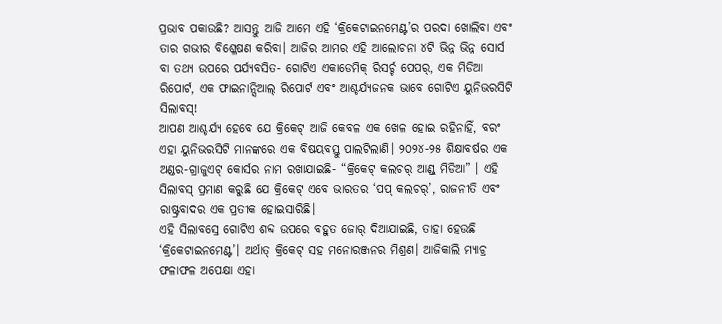ପ୍ରଭାବ ପକାଉଛି? ଆସନ୍ତୁ ଆଜି ଆମେ ଏହି ‘କ୍ରିକେଟାଇନମେଣ୍ଟ’ର ପରଦା ଖୋଲିବା ଏବଂ ତାର ଗଭୀର ବିଶ୍ଳେଷଣ କରିବା। ଆଜିର ଆମର ଏହି ଆଲୋଚନା ୪ଟି ଭିନ୍ନ ଭିନ୍ନ ସୋର୍ସ ବା ତଥ୍ୟ ଉପରେ ପର୍ଯ୍ୟବସିତ- ଗୋଟିଏ ଏକାଡେମିକ୍ ରିସର୍ଚ୍ଚ ପେପର୍, ଏକ ମିଡିଆ ରିପୋର୍ଟ, ଏକ ଫାଇନାନ୍ସିଆଲ୍ ରିପୋର୍ଟ ଏବଂ ଆଶ୍ଚର୍ଯ୍ୟଜନକ ଭାବେ ଗୋଟିଏ ୟୁନିଭରସିଟି ସିଲାବସ୍!
ଆପଣ ଆଶ୍ଚର୍ଯ୍ୟ ହେବେ ଯେ କ୍ରିକେଟ୍ ଆଜି କେବଳ ଏକ ଖେଳ ହୋଇ ରହିନାହିଁ, ବରଂ ଏହା ୟୁନିଭରସିଟି ମାନଙ୍କରେ ଏକ ବିଷୟବସ୍ତୁ ପାଲଟିଲାଣି। ୨୦୨୪-୨୫ ଶିକ୍ଷାବର୍ଷର ଏକ ଅଣ୍ଡର-ଗ୍ରାଜୁଏଟ୍ କୋର୍ସର ନାମ ରଖାଯାଇଛି- “କ୍ରିକେଟ୍ କଲଚର୍ ଆଣ୍ଡ୍ ମିଡିଆ” । ଏହି ସିଲାବସ୍ ପ୍ରମାଣ କରୁଛି ଯେ କ୍ରିକେଟ୍ ଏବେ ଭାରତର ‘ପପ୍ କଲଚର୍’, ରାଜନୀତି ଏବଂ ରାଷ୍ଟ୍ରବାଦର ଏକ ପ୍ରତୀକ ହୋଇସାରିଛି।
ଏହି ସିଲାବସ୍ରେ ଗୋଟିଏ ଶବ୍ଦ ଉପରେ ବହୁତ ଜୋର୍ ଦିଆଯାଇଛି, ତାହା ହେଉଛି ‘କ୍ରିକେଟାଇନମେଣ୍ଟ’। ଅର୍ଥାତ୍ କ୍ରିକେଟ୍ ସହ ମନୋରଞ୍ଜନର ମିଶ୍ରଣ। ଆଜିକାଲି ମ୍ୟାଚ୍ର ଫଳାଫଳ ଅପେକ୍ଷା ଏହା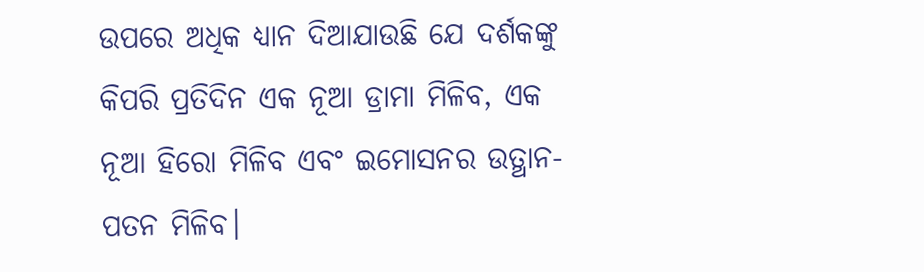ଉପରେ ଅଧିକ ଧ୍ୟାନ ଦିଆଯାଉଛି ଯେ ଦର୍ଶକଙ୍କୁ କିପରି ପ୍ରତିଦିନ ଏକ ନୂଆ ଡ୍ରାମା ମିଳିବ, ଏକ ନୂଆ ହିରୋ ମିଳିବ ଏବଂ ଇମୋସନର ଉତ୍ଥାନ-ପତନ ମିଳିବ।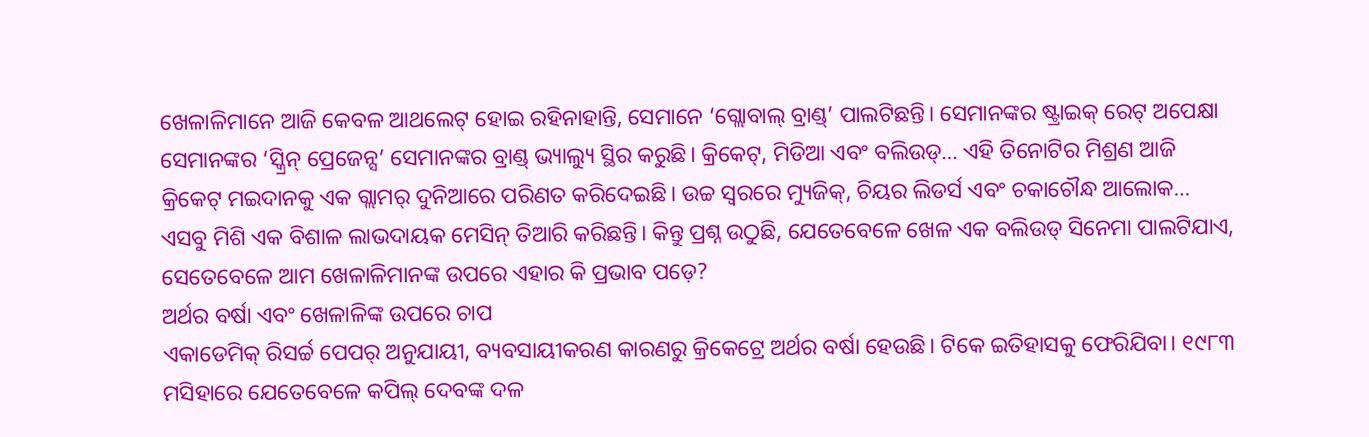ଖେଳାଳିମାନେ ଆଜି କେବଳ ଆଥଲେଟ୍ ହୋଇ ରହିନାହାନ୍ତି, ସେମାନେ ‘ଗ୍ଲୋବାଲ୍ ବ୍ରାଣ୍ଡ୍’ ପାଲଟିଛନ୍ତି। ସେମାନଙ୍କର ଷ୍ଟ୍ରାଇକ୍ ରେଟ୍ ଅପେକ୍ଷା ସେମାନଙ୍କର ‘ସ୍କ୍ରିନ୍ ପ୍ରେଜେନ୍ସ’ ସେମାନଙ୍କର ବ୍ରାଣ୍ଡ୍ ଭ୍ୟାଲ୍ୟୁ ସ୍ଥିର କରୁଛି। କ୍ରିକେଟ୍, ମିଡିଆ ଏବଂ ବଲିଉଡ୍… ଏହି ତିନୋଟିର ମିଶ୍ରଣ ଆଜି କ୍ରିକେଟ୍ ମଇଦାନକୁ ଏକ ଗ୍ଲାମର୍ ଦୁନିଆରେ ପରିଣତ କରିଦେଇଛି। ଉଚ୍ଚ ସ୍ୱରରେ ମ୍ୟୁଜିକ୍, ଚିୟର ଲିଡର୍ସ ଏବଂ ଚକାଚୌନ୍ଧ ଆଲୋକ… ଏସବୁ ମିଶି ଏକ ବିଶାଳ ଲାଭଦାୟକ ମେସିନ୍ ତିଆରି କରିଛନ୍ତି। କିନ୍ତୁ ପ୍ରଶ୍ନ ଉଠୁଛି, ଯେତେବେଳେ ଖେଳ ଏକ ବଲିଉଡ୍ ସିନେମା ପାଲଟିଯାଏ, ସେତେବେଳେ ଆମ ଖେଳାଳିମାନଙ୍କ ଉପରେ ଏହାର କି ପ୍ରଭାବ ପଡ଼େ?
ଅର୍ଥର ବର୍ଷା ଏବଂ ଖେଳାଳିଙ୍କ ଉପରେ ଚାପ
ଏକାଡେମିକ୍ ରିସର୍ଚ୍ଚ ପେପର୍ ଅନୁଯାୟୀ, ବ୍ୟବସାୟୀକରଣ କାରଣରୁ କ୍ରିକେଟ୍ରେ ଅର୍ଥର ବର୍ଷା ହେଉଛି। ଟିକେ ଇତିହାସକୁ ଫେରିଯିବା। ୧୯୮୩ ମସିହାରେ ଯେତେବେଳେ କପିଲ୍ ଦେବଙ୍କ ଦଳ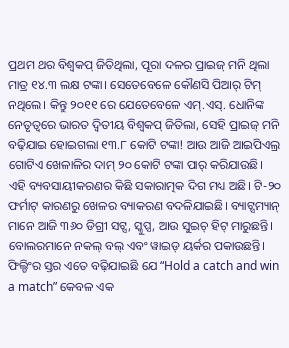ପ୍ରଥମ ଥର ବିଶ୍ୱକପ୍ ଜିତିଥିଲା, ପୂରା ଦଳର ପ୍ରାଇଜ୍ ମନି ଥିଲା ମାତ୍ର ୧୪.୩ ଲକ୍ଷ ଟଙ୍କା। ସେତେବେଳେ କୌଣସି ପିଆର୍ ଟିମ୍ ନଥିଲେ। କିନ୍ତୁ ୨୦୧୧ ରେ ଯେତେବେଳେ ଏମ୍.ଏସ୍. ଧୋନିଙ୍କ ନେତୃତ୍ୱରେ ଭାରତ ଦ୍ୱିତୀୟ ବିଶ୍ୱକପ୍ ଜିତିଲା, ସେହି ପ୍ରାଇଜ୍ ମନି ବଢ଼ିଯାଇ ହୋଇଗଲା ୧୩.୮ କୋଟି ଟଙ୍କା! ଆଉ ଆଜି ଆଇପିଏଲ୍ର ଗୋଟିଏ ଖେଳାଳିର ଦାମ୍ ୨୦ କୋଟି ଟଙ୍କା ପାର୍ କରିଯାଉଛି।
ଏହି ବ୍ୟବସାୟୀକରଣର କିଛି ସକାରାତ୍ମକ ଦିଗ ମଧ୍ୟ ଅଛି। ଟି-୨୦ ଫର୍ମାଟ୍ କାରଣରୁ ଖେଳର ବ୍ୟାକରଣ ବଦଳିଯାଇଛି। ବ୍ୟାଟ୍ସମ୍ୟାନ୍ ମାନେ ଆଜି ୩୬୦ ଡିଗ୍ରୀ ସଟ୍ସ, ସ୍କୁପ୍ସ, ଆଉ ସୁଇଚ୍ ହିଟ୍ ମାରୁଛନ୍ତି। ବୋଲରମାନେ ନକଲ୍ ବଲ୍ ଏବଂ ୱାଇଡ୍ ୟର୍କର ପକାଉଛନ୍ତି। ଫିଲ୍ଡିଂର ସ୍ତର ଏତେ ବଢ଼ିଯାଇଛି ଯେ “Hold a catch and win a match” କେବଳ ଏକ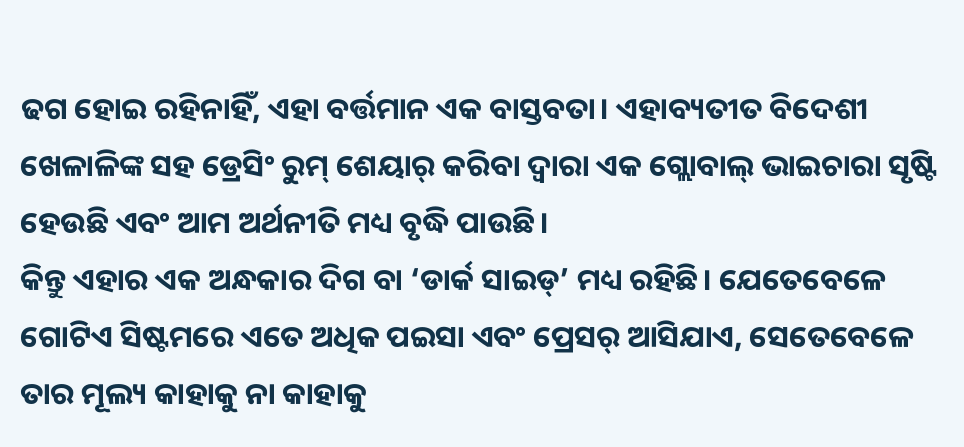ଢଗ ହୋଇ ରହିନାହିଁ, ଏହା ବର୍ତ୍ତମାନ ଏକ ବାସ୍ତବତା। ଏହାବ୍ୟତୀତ ବିଦେଶୀ ଖେଳାଳିଙ୍କ ସହ ଡ୍ରେସିଂ ରୁମ୍ ଶେୟାର୍ କରିବା ଦ୍ୱାରା ଏକ ଗ୍ଲୋବାଲ୍ ଭାଇଚାରା ସୃଷ୍ଟି ହେଉଛି ଏବଂ ଆମ ଅର୍ଥନୀତି ମଧ୍ୟ ବୃଦ୍ଧି ପାଉଛି।
କିନ୍ତୁ ଏହାର ଏକ ଅନ୍ଧକାର ଦିଗ ବା ‘ଡାର୍କ ସାଇଡ୍’ ମଧ୍ୟ ରହିଛି। ଯେତେବେଳେ ଗୋଟିଏ ସିଷ୍ଟମରେ ଏତେ ଅଧିକ ପଇସା ଏବଂ ପ୍ରେସର୍ ଆସିଯାଏ, ସେତେବେଳେ ତାର ମୂଲ୍ୟ କାହାକୁ ନା କାହାକୁ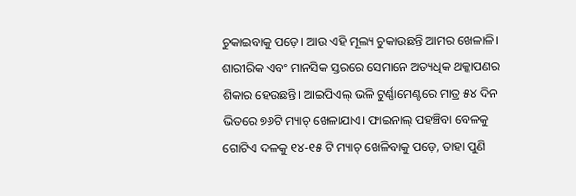ଚୁକାଇବାକୁ ପଡ଼େ। ଆଉ ଏହି ମୂଲ୍ୟ ଚୁକାଉଛନ୍ତି ଆମର ଖେଳାଳି। ଶାରୀରିକ ଏବଂ ମାନସିକ ସ୍ତରରେ ସେମାନେ ଅତ୍ୟଧିକ ଥକ୍କାପଣର ଶିକାର ହେଉଛନ୍ତି। ଆଇପିଏଲ୍ ଭଳି ଟୁର୍ଣ୍ଣାମେଣ୍ଟରେ ମାତ୍ର ୫୪ ଦିନ ଭିତରେ ୭୬ଟି ମ୍ୟାଚ୍ ଖେଳାଯାଏ। ଫାଇନାଲ୍ ପହଞ୍ଚିବା ବେଳକୁ ଗୋଟିଏ ଦଳକୁ ୧୪-୧୫ ଟି ମ୍ୟାଚ୍ ଖେଳିବାକୁ ପଡ଼େ, ତାହା ପୁଣି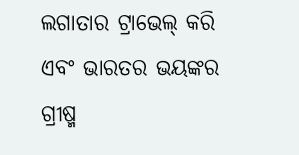ଲଗାତାର ଟ୍ରାଭେଲ୍ କରି ଏବଂ ଭାରତର ଭୟଙ୍କର ଗ୍ରୀଷ୍ମ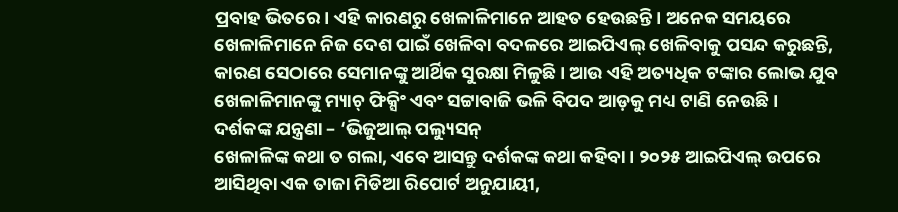ପ୍ରବାହ ଭିତରେ। ଏହି କାରଣରୁ ଖେଳାଳିମାନେ ଆହତ ହେଉଛନ୍ତି। ଅନେକ ସମୟରେ ଖେଳାଳିମାନେ ନିଜ ଦେଶ ପାଇଁ ଖେଳିବା ବଦଳରେ ଆଇପିଏଲ୍ ଖେଳିବାକୁ ପସନ୍ଦ କରୁଛନ୍ତି, କାରଣ ସେଠାରେ ସେମାନଙ୍କୁ ଆର୍ଥିକ ସୁରକ୍ଷା ମିଳୁଛି। ଆଉ ଏହି ଅତ୍ୟଧିକ ଟଙ୍କାର ଲୋଭ ଯୁବ ଖେଳାଳିମାନଙ୍କୁ ମ୍ୟାଚ୍ ଫିକ୍ସିଂ ଏବଂ ସଟ୍ଟାବାଜି ଭଳି ବିପଦ ଆଡ଼କୁ ମଧ୍ୟ ଟାଣି ନେଉଛି।
ଦର୍ଶକଙ୍କ ଯନ୍ତ୍ରଣା – ‘ଭିଜୁଆଲ୍ ପଲ୍ୟୁସନ୍
ଖେଳାଳିଙ୍କ କଥା ତ ଗଲା, ଏବେ ଆସନ୍ତୁ ଦର୍ଶକଙ୍କ କଥା କହିବା। ୨୦୨୫ ଆଇପିଏଲ୍ ଉପରେ ଆସିଥିବା ଏକ ତାଜା ମିଡିଆ ରିପୋର୍ଟ ଅନୁଯାୟୀ,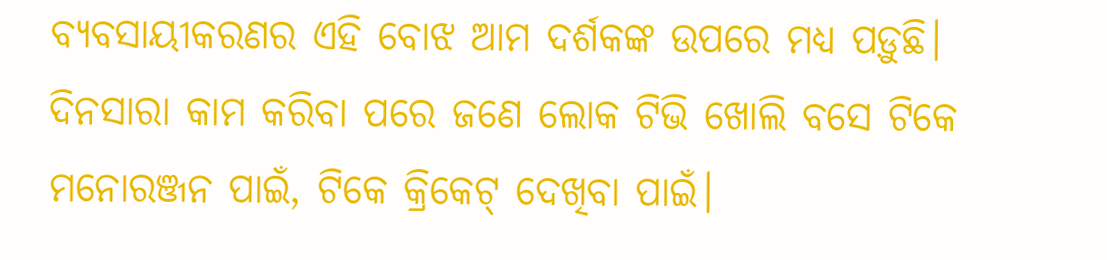ବ୍ୟବସାୟୀକରଣର ଏହି ବୋଝ ଆମ ଦର୍ଶକଙ୍କ ଉପରେ ମଧ୍ୟ ପଡ଼ୁଛି। ଦିନସାରା କାମ କରିବା ପରେ ଜଣେ ଲୋକ ଟିଭି ଖୋଲି ବସେ ଟିକେ ମନୋରଞ୍ଜନ ପାଇଁ, ଟିକେ କ୍ରିକେଟ୍ ଦେଖିବା ପାଇଁ।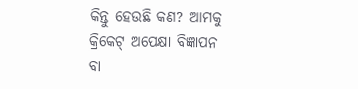କିନ୍ତୁ ହେଉଛି କଣ? ଆମକୁ କ୍ରିକେଟ୍ ଅପେକ୍ଷା ବିଜ୍ଞାପନ ବା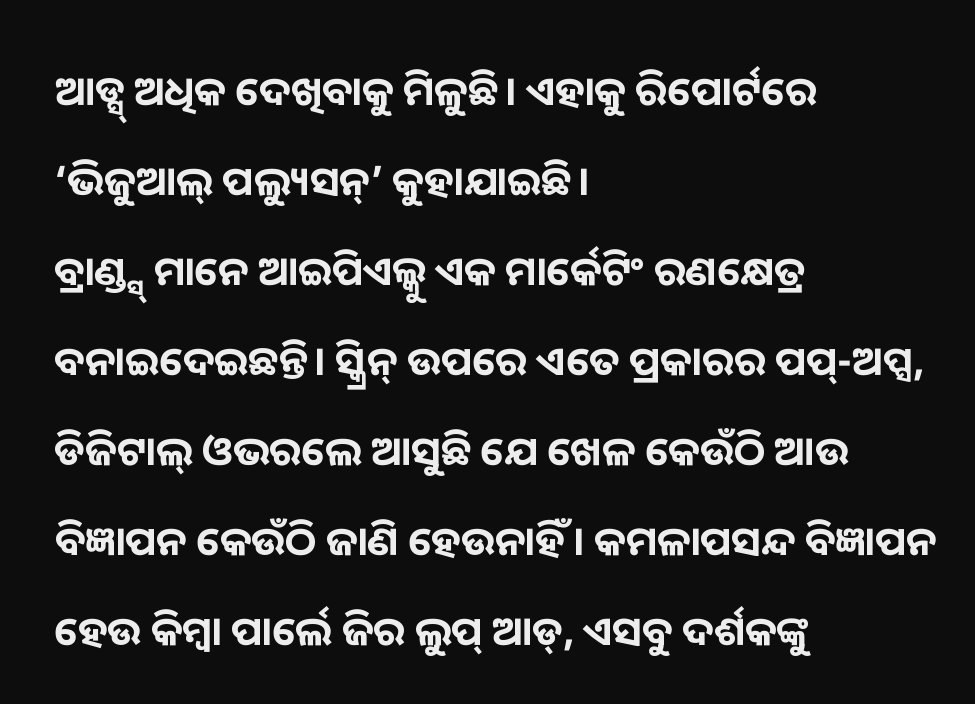ଆଡ୍ସ୍ ଅଧିକ ଦେଖିବାକୁ ମିଳୁଛି। ଏହାକୁ ରିପୋର୍ଟରେ ‘ଭିଜୁଆଲ୍ ପଲ୍ୟୁସନ୍’ କୁହାଯାଇଛି।
ବ୍ରାଣ୍ଡ୍ସ୍ ମାନେ ଆଇପିଏଲ୍କୁ ଏକ ମାର୍କେଟିଂ ରଣକ୍ଷେତ୍ର ବନାଇଦେଇଛନ୍ତି। ସ୍କ୍ରିନ୍ ଉପରେ ଏତେ ପ୍ରକାରର ପପ୍-ଅପ୍ସ, ଡିଜିଟାଲ୍ ଓଭରଲେ ଆସୁଛି ଯେ ଖେଳ କେଉଁଠି ଆଉ ବିଜ୍ଞାପନ କେଉଁଠି ଜାଣି ହେଉନାହିଁ। କମଳାପସନ୍ଦ ବିଜ୍ଞାପନ ହେଉ କିମ୍ବା ପାର୍ଲେ ଜିର ଲୁପ୍ ଆଡ୍, ଏସବୁ ଦର୍ଶକଙ୍କୁ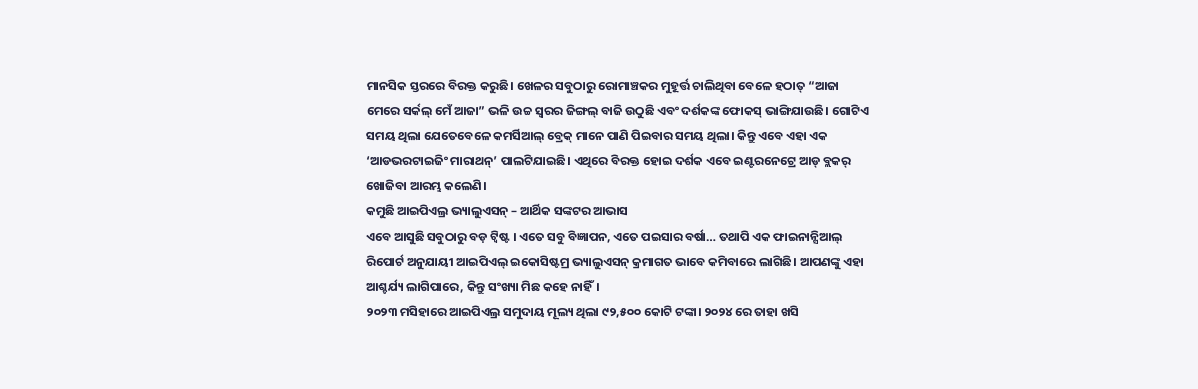ମାନସିକ ସ୍ତରରେ ବିରକ୍ତ କରୁଛି। ଖେଳର ସବୁଠାରୁ ରୋମାଞ୍ଚକର ମୁହୂର୍ତ୍ତ ଚାଲିଥିବା ବେଳେ ହଠାତ୍ “ଆଜା ମେରେ ସର୍କଲ୍ ମେଁ ଆଜା” ଭଳି ଉଚ୍ଚ ସ୍ୱରର ଜିଙ୍ଗଲ୍ ବାଜି ଉଠୁଛି ଏବଂ ଦର୍ଶକଙ୍କ ଫୋକସ୍ ଭାଙ୍ଗିଯାଉଛି। ଗୋଟିଏ ସମୟ ଥିଲା ଯେତେବେଳେ କମର୍ସିଆଲ୍ ବ୍ରେକ୍ ମାନେ ପାଣି ପିଇବାର ସମୟ ଥିଲା। କିନ୍ତୁ ଏବେ ଏହା ଏକ ‘ଆଡଭରଟାଇଜିଂ ମାରାଥନ୍’ ପାଲଟିଯାଇଛି। ଏଥିରେ ବିରକ୍ତ ହୋଇ ଦର୍ଶକ ଏବେ ଇଣ୍ଟରନେଟ୍ରେ ଆଡ୍ ବ୍ଲକର୍ ଖୋଜିବା ଆରମ୍ଭ କଲେଣି।
କମୁଛି ଆଇପିଏଲ୍ର ଭ୍ୟାଲୁଏସନ୍ – ଆର୍ଥିକ ସଙ୍କଟର ଆଭାସ
ଏବେ ଆସୁଛି ସବୁଠାରୁ ବଡ଼ ଟ୍ୱିଷ୍ଟ । ଏତେ ସବୁ ବିଜ୍ଞାପନ, ଏତେ ପଇସାର ବର୍ଷା… ତଥାପି ଏକ ଫାଇନାନ୍ସିଆଲ୍ ରିପୋର୍ଟ ଅନୁଯାୟୀ ଆଇପିଏଲ୍ ଇକୋସିଷ୍ଟମ୍ର ଭ୍ୟାଲୁଏସନ୍ କ୍ରମାଗତ ଭାବେ କମିବାରେ ଲାଗିଛି। ଆପଣଙ୍କୁ ଏହା ଆଶ୍ଚର୍ଯ୍ୟ ଲାଗିପାରେ, କିନ୍ତୁ ସଂଖ୍ୟା ମିଛ କହେ ନାହିଁ।
୨୦୨୩ ମସିହାରେ ଆଇପିଏଲ୍ର ସମୁଦାୟ ମୂଲ୍ୟ ଥିଲା ୯୨,୫୦୦ କୋଟି ଟଙ୍କା। ୨୦୨୪ ରେ ତାହା ଖସି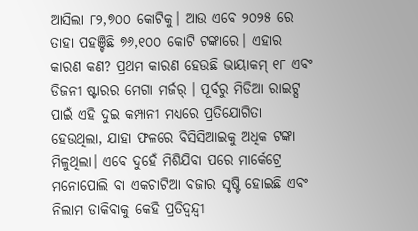ଆସିଲା ୮୨,୭୦୦ କୋଟିକୁ। ଆଉ ଏବେ ୨୦୨୫ ରେ ତାହା ପହଞ୍ଚିଛି ୭୬,୧୦୦ କୋଟି ଟଙ୍କାରେ। ଏହାର କାରଣ କଣ? ପ୍ରଥମ କାରଣ ହେଉଛି ଭାୟାକମ୍ ୧୮ ଏବଂ ଡିଜନୀ ଷ୍ଟାରର ମେଗା ମର୍ଜର୍ । ପୂର୍ବରୁ ମିଡିଆ ରାଇଟ୍ସ ପାଇଁ ଏହି ଦୁଇ କମ୍ପାନୀ ମଧ୍ୟରେ ପ୍ରତିଯୋଗିତା ହେଉଥିଲା, ଯାହା ଫଳରେ ବିସିସିଆଇକୁ ଅଧିକ ଟଙ୍କା ମିଳୁଥିଲା। ଏବେ ଦୁହେଁ ମିଶିଯିବା ପରେ ମାର୍କେଟ୍ରେ ମନୋପୋଲି ବା ଏକଚାଟିଆ ବଜାର ସୃଷ୍ଟି ହୋଇଛି ଏବଂ ନିଲାମ ଡାକିବାକୁ କେହି ପ୍ରତିଦ୍ୱନ୍ଦ୍ୱୀ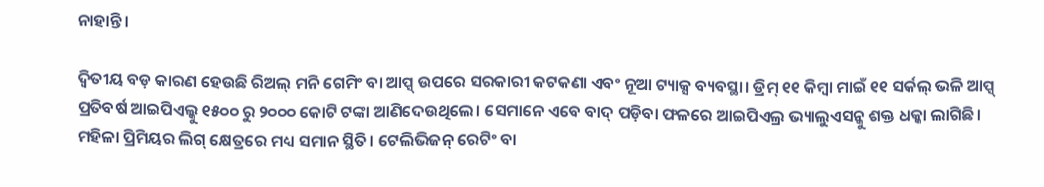ନାହାନ୍ତି।

ଦ୍ୱିତୀୟ ବଡ଼ କାରଣ ହେଉଛି ରିଅଲ୍ ମନି ଗେମିଂ ବା ଆପ୍ସ୍ ଉପରେ ସରକାରୀ କଟକଣା ଏବଂ ନୂଆ ଟ୍ୟାକ୍ସ ବ୍ୟବସ୍ଥା। ଡ୍ରିମ୍ ୧୧ କିମ୍ବା ମାଇଁ ୧୧ ସର୍କଲ୍ ଭଳି ଆପ୍ସ୍ ପ୍ରତିବର୍ଷ ଆଇପିଏଲ୍କୁ ୧୫୦୦ ରୁ ୨୦୦୦ କୋଟି ଟଙ୍କା ଆଣିଦେଉଥିଲେ। ସେମାନେ ଏବେ ବାଦ୍ ପଡ଼ିବା ଫଳରେ ଆଇପିଏଲ୍ର ଭ୍ୟାଲୁଏସନ୍କୁ ଶକ୍ତ ଧକ୍କା ଲାଗିଛି।
ମହିଳା ପ୍ରିମିୟର ଲିଗ୍ କ୍ଷେତ୍ରରେ ମଧ୍ୟ ସମାନ ସ୍ଥିତି। ଟେଲିଭିଜନ୍ ରେଟିଂ ବା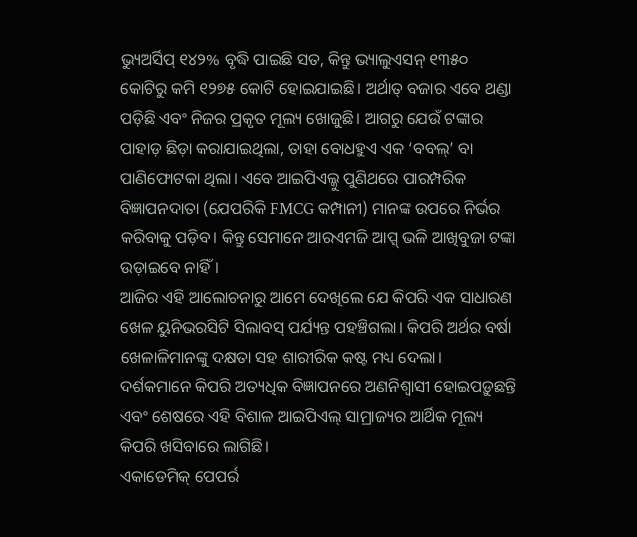ଭ୍ୟୁଅର୍ସିପ୍ ୧୪୨% ବୃଦ୍ଧି ପାଇଛି ସତ, କିନ୍ତୁ ଭ୍ୟାଲୁଏସନ୍ ୧୩୫୦ କୋଟିରୁ କମି ୧୨୭୫ କୋଟି ହୋଇଯାଇଛି। ଅର୍ଥାତ୍ ବଜାର ଏବେ ଥଣ୍ଡା ପଡ଼ିଛି ଏବଂ ନିଜର ପ୍ରକୃତ ମୂଲ୍ୟ ଖୋଜୁଛି। ଆଗରୁ ଯେଉଁ ଟଙ୍କାର ପାହାଡ଼ ଛିଡ଼ା କରାଯାଇଥିଲା, ତାହା ବୋଧହୁଏ ଏକ ‘ବବଲ୍’ ବା ପାଣିଫୋଟକା ଥିଲା। ଏବେ ଆଇପିଏଲ୍କୁ ପୁଣିଥରେ ପାରମ୍ପରିକ ବିଜ୍ଞାପନଦାତା (ଯେପରିକି FMCG କମ୍ପାନୀ) ମାନଙ୍କ ଉପରେ ନିର୍ଭର କରିବାକୁ ପଡ଼ିବ। କିନ୍ତୁ ସେମାନେ ଆରଏମଜି ଆପ୍ସ୍ ଭଳି ଆଖିବୁଜା ଟଙ୍କା ଉଡ଼ାଇବେ ନାହିଁ।
ଆଜିର ଏହି ଆଲୋଚନାରୁ ଆମେ ଦେଖିଲେ ଯେ କିପରି ଏକ ସାଧାରଣ ଖେଳ ୟୁନିଭରସିଟି ସିଲାବସ୍ ପର୍ଯ୍ୟନ୍ତ ପହଞ୍ଚିଗଲା। କିପରି ଅର୍ଥର ବର୍ଷା ଖେଳାଳିମାନଙ୍କୁ ଦକ୍ଷତା ସହ ଶାରୀରିକ କଷ୍ଟ ମଧ୍ୟ ଦେଲା। ଦର୍ଶକମାନେ କିପରି ଅତ୍ୟଧିକ ବିଜ୍ଞାପନରେ ଅଣନିଶ୍ୱାସୀ ହୋଇପଡ଼ୁଛନ୍ତି ଏବଂ ଶେଷରେ ଏହି ବିଶାଳ ଆଇପିଏଲ୍ ସାମ୍ରାଜ୍ୟର ଆର୍ଥିକ ମୂଲ୍ୟ କିପରି ଖସିବାରେ ଲାଗିଛି।
ଏକାଡେମିକ୍ ପେପର୍ର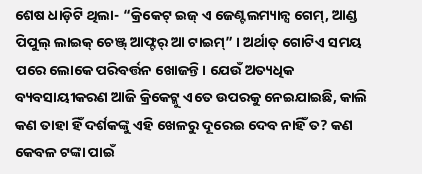ଶେଷ ଧାଡ଼ିଟି ଥିଲା- “କ୍ରିକେଟ୍ ଇଜ୍ ଏ ଜେଣ୍ଟଲମ୍ୟାନ୍ସ ଗେମ୍, ଆଣ୍ଡ ପିପୁଲ୍ ଲାଇକ୍ ଚେଞ୍ଜ୍ ଆଫ୍ଟର୍ ଆ ଟାଇମ୍” । ଅର୍ଥାତ୍ ଗୋଟିଏ ସମୟ ପରେ ଲୋକେ ପରିବର୍ତ୍ତନ ଖୋଜନ୍ତି। ଯେଉଁ ଅତ୍ୟଧିକ ବ୍ୟବସାୟୀକରଣ ଆଜି କ୍ରିକେଟ୍କୁ ଏତେ ଉପରକୁ ନେଇଯାଇଛି, କାଲି କଣ ତାହା ହିଁ ଦର୍ଶକଙ୍କୁ ଏହି ଖେଳରୁ ଦୂରେଇ ଦେବ ନାହିଁ ତ? କଣ କେବଳ ଟଙ୍କା ପାଇଁ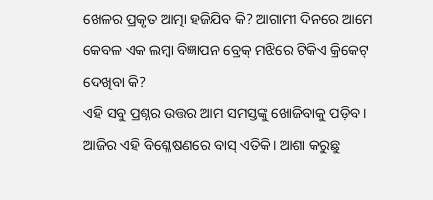ଖେଳର ପ୍ରକୃତ ଆତ୍ମା ହଜିଯିବ କି? ଆଗାମୀ ଦିନରେ ଆମେ କେବଳ ଏକ ଲମ୍ବା ବିଜ୍ଞାପନ ବ୍ରେକ୍ ମଝିରେ ଟିକିଏ କ୍ରିକେଟ୍ ଦେଖିବା କି?
ଏହି ସବୁ ପ୍ରଶ୍ନର ଉତ୍ତର ଆମ ସମସ୍ତଙ୍କୁ ଖୋଜିବାକୁ ପଡ଼ିବ। ଆଜିର ଏହି ବିଶ୍ଳେଷଣରେ ବାସ୍ ଏତିକି। ଆଶା କରୁଛୁ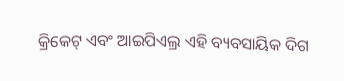କ୍ରିକେଟ୍ ଏବଂ ଆଇପିଏଲ୍ର ଏହି ବ୍ୟବସାୟିକ ଦିଗ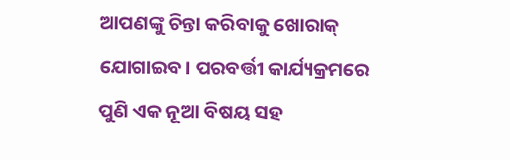ଆପଣଙ୍କୁ ଚିନ୍ତା କରିବାକୁ ଖୋରାକ୍ ଯୋଗାଇବ। ପରବର୍ତ୍ତୀ କାର୍ଯ୍ୟକ୍ରମରେ ପୁଣି ଏକ ନୂଆ ବିଷୟ ସହ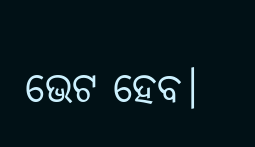ଭେଟ ହେବ।